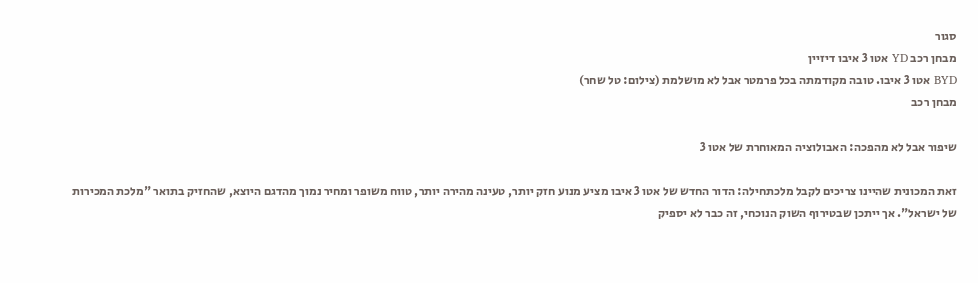סגור
מבחן רכב YD אטו 3 איבו דיזיין
BYD אטו 3 איבו. טובה מקודמתה בכל פרמטר אבל לא מושלמת (צילום: טל שחר)
מבחן רכב

שיפור אבל לא מהפכה: האבולוציה המאוחרת של אטו 3

זאת המכונית שהיינו צריכים לקבל מלכתחילה: הדור החדש של אטו 3 איבו מציע מנוע חזק יותר, טעינה מהירה יותר, טווח משופר ומחיר נמוך מהדגם היוצא, שהחזיק בתואר "מלכת המכירות של ישראל". אך ייתכן שבטירוף השוק הנוכחי, זה כבר לא יספיק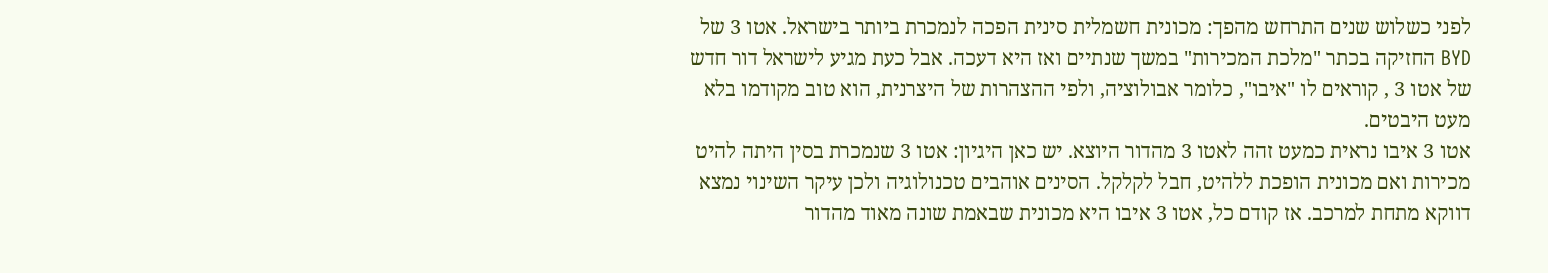לפני כשלוש שנים התרחש מהפך: מכונית חשמלית סינית הפכה לנמכרת ביותר בישראל. אטו 3 של BYD החזיקה בכתר "מלכת המכירות" במשך שנתיים ואז היא דעכה. אבל כעת מגיע לישראל דור חדש של אטו 3 , קוראים לו "איבו", כלומר אבולוציה, ולפי ההצהרות של היצרנית, הוא טוב מקודמו בלא מעט היבטים.
אטו 3 איבו נראית כמעט זהה לאטו 3 מהדור היוצא. יש כאן היגיון: אטו 3 שנמכרת בסין היתה להיט מכירות ואם מכונית הופכת ללהיט, חבל לקלקל. הסינים אוהבים טכנולוגיה ולכן עיקר השינוי נמצא דווקא מתחת למרכב. אז קודם כל, אטו 3 איבו היא מכונית שבאמת שונה מאוד מהדור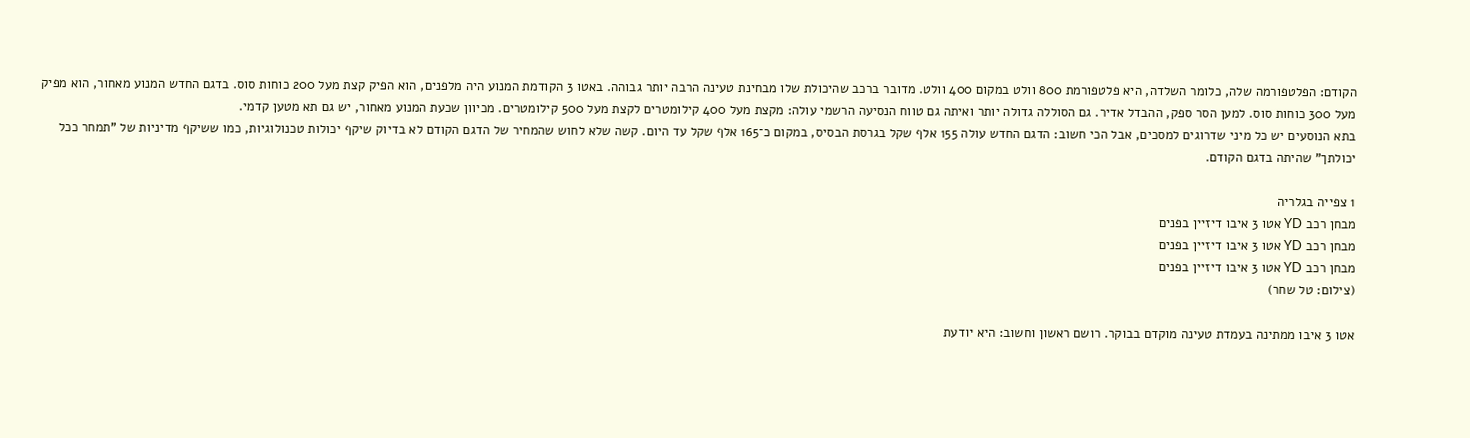הקודם: הפלטפורמה שלה, כלומר השלדה, היא פלטפורמת 800 וולט במקום 400 וולט. מדובר ברכב שהיכולת שלו מבחינת טעינה הרבה יותר גבוהה. באטו 3 הקודמת המנוע היה מלפנים, הוא הפיק קצת מעל 200 כוחות סוס. בדגם החדש המנוע מאחור, הוא מפיק מעל 300 כוחות סוס. למען הסר ספק, ההבדל אדיר. גם הסוללה גדולה יותר ואיתה גם טווח הנסיעה הרשמי עולה: מקצת מעל 400 קילומטרים לקצת מעל 500 קילומטרים. מכיוון שכעת המנוע מאחור, יש גם תא מטען קדמי.
בתא הנוסעים יש כל מיני שדרוגים למסכים, אבל הכי חשוב: הדגם החדש עולה 155 אלף שקל בגרסת הבסיס, במקום כ־165 אלף שקל עד היום. קשה שלא לחוש שהמחיר של הדגם הקודם לא בדיוק שיקף יכולות טכנולוגיות, כמו ששיקף מדיניות של "תמחר ככל יכולתך" שהיתה בדגם הקודם.

1 צפייה בגלריה
מבחן רכב YD אטו 3 איבו דיזיין בפנים
מבחן רכב YD אטו 3 איבו דיזיין בפנים
מבחן רכב YD אטו 3 איבו דיזיין בפנים
(צילום: טל שחר)

אטו 3 איבו ממתינה בעמדת טעינה מוקדם בבוקר. רושם ראשון וחשוב: היא יודעת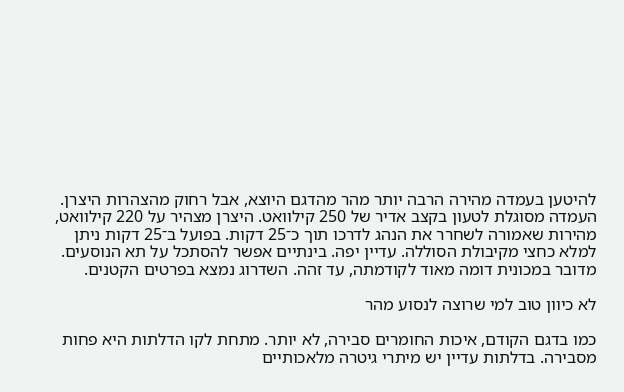להיטען בעמדה מהירה הרבה יותר מהר מהדגם היוצא, אבל רחוק מהצהרות היצרן. העמדה מסוגלת לטעון בקצב אדיר של 250 קילוואט. היצרן מצהיר על 220 קילוואט, מהירות שאמורה לשחרר את הנהג לדרכו תוך כ־25 דקות. בפועל ב־25 דקות ניתן למלא כחצי מקיבולת הסוללה. עדיין יפה. בינתיים אפשר להסתכל על תא הנוסעים. מדובר במכונית דומה מאוד לקודמתה, עד זהה. השדרוג נמצא בפרטים הקטנים.

לא כיוון טוב למי שרוצה לנסוע מהר

כמו בדגם הקודם, איכות החומרים סבירה, לא יותר. מתחת לקו הדלתות היא פחות מסבירה. בדלתות עדיין יש מיתרי גיטרה מלאכותיים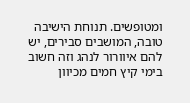ומטופשים. תנוחת הישיבה טובה, המושבים סבירים, יש להם איוורור לנהג וזה חשוב בימי קיץ חמים מכיוון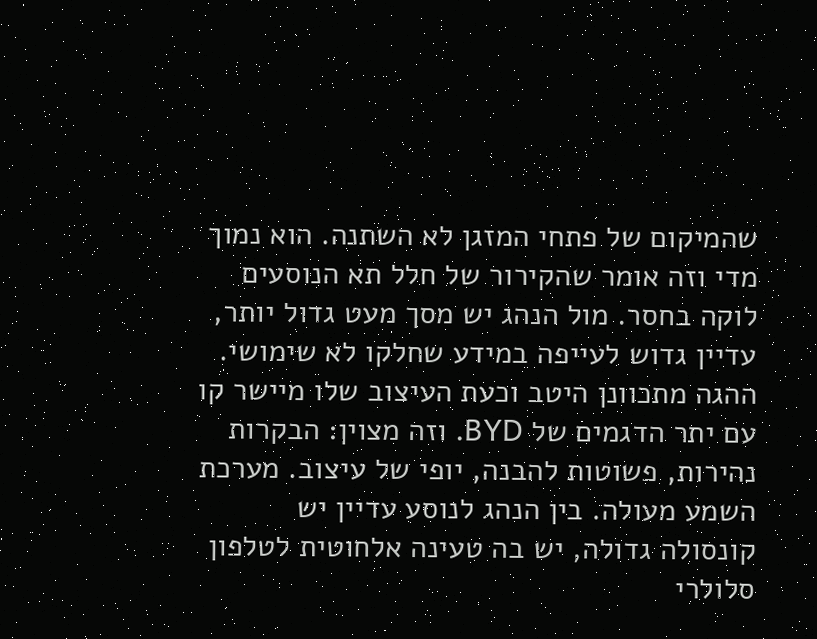שהמיקום של פתחי המזגן לא השתנה. הוא נמוך מדי וזה אומר שהקירור של חלל תא הנוסעים לוקה בחסר. מול הנהג יש מסך מעט גדול יותר, עדיין גדוש לעייפה במידע שחלקו לא שימושי. ההגה מתכוונן היטב וכעת העיצוב שלו מיישר קו עם יתר הדגמים של BYD. וזה מצוין: הבקרות נהירות, פשוטות להבנה, יופי של עיצוב. מערכת השמע מעולה. בין הנהג לנוסע עדיין יש קונסולה גדולה, יש בה טעינה אלחוטית לטלפון סלולרי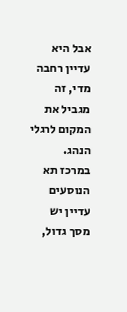אבל היא עדיין רחבה מדי, זה מגביל את המקום לרגלי הנהג.
במרכז תא הנוסעים עדיין יש מסך גדול,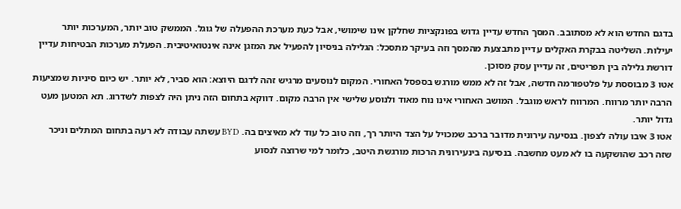בדגם החדש הוא לא מסתובב. המסך החדש עדיין גדוש בפונקציות שחלקן אינו שימושי, אבל כעת מערכת ההפעלה של גוגל. הממשק טוב יותר, המערכות יותר יעילות. השליטה בבקרת האקלים עדיין מתבצעת מהמסך וזה בעיקר מתסכל: הגלילה בניסיון להפעיל את המזגן אינה אינטואיטיבית. הפעלת מערכות הבטיחות עדיין דורשת גלילה בין תפריטים, זה עדיין עסק מסוכן.
אטו 3 מבוססת על פלטפורמה חדשה, אבל זה לא ממש מורגש בספסל האחורי. המקום לנוסעים מרגיש זהה לדגם היוצא: הוא סביר, לא יותר. יש כיום סיניות שמציעות הרבה יותר מרווח. המרווח לראש מוגבל. המושב האחורי אינו נוח מאוד ולנוסע שלישי אין הרבה מקום. דווקא בתחום הזה ניתן היה לצפות לשדרוג. תא המטען מעט גדול יותר.
אטו 3 איבו עולה לצפון. בנסיעה עירונית מדובר ברכב שמכויל על הצד היותר רך, וזה טוב כל עוד לא מאיצים בה. BYD עשתה עבודה לא רעה בתחום המתלים וניכר שזה רכב שהושקעה בו לא מעט מחשבה. בנסיעה בינעירונית הרכות מורגשת היטב, כלומר למי שרוצה לנסוע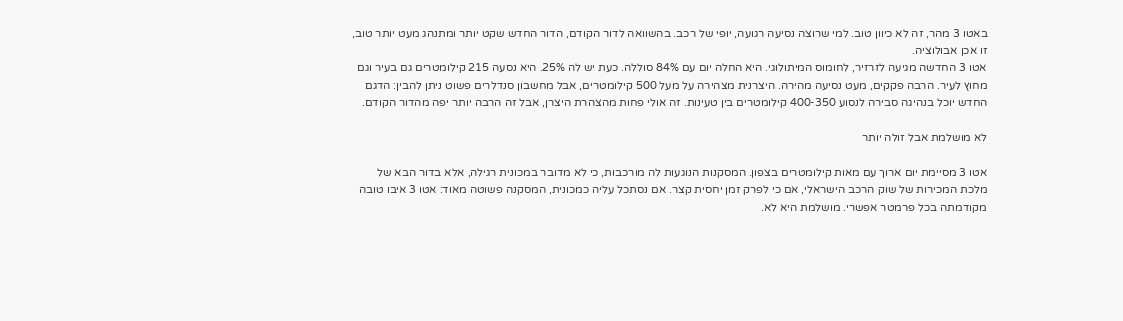באטו 3 מהר, זה לא כיוון טוב. למי שרוצה נסיעה רגועה, יופי של רכב. בהשוואה לדור הקודם, הדור החדש שקט יותר ומתנהג מעט יותר טוב, זו אכן אבולוציה.
אטו 3 החדשה מגיעה לזרזיר, לחומוס המיתולוגי. היא החלה יום עם 84% סוללה. כעת יש לה 25%. היא נסעה 215 קילומטרים גם בעיר וגם מחוץ לעיר. הרבה פקקים, מעט נסיעה מהירה. היצרנית מצהירה על מעל 500 קילומטרים, אבל מחשבון סנדלרים פשוט ניתן להבין: הדגם החדש יוכל בנהיגה סבירה לנסוע 400-350 קילומטרים בין טעינות. זה אולי פחות מהצהרת היצרן, אבל זה הרבה יותר יפה מהדור הקודם.

לא מושלמת אבל זולה יותר

אטו 3 מסיימת יום ארוך עם מאות קילומטרים בצפון. המסקנות הנוגעות לה מורכבות, כי לא מדובר במכונית רגילה, אלא בדור הבא של מלכת המכירות של שוק הרכב הישראלי, אם כי לפרק זמן יחסית קצר. אם נסתכל עליה כמכונית, המסקנה פשוטה מאוד: אטו 3 איבו טובה מקודמתה בכל פרמטר אפשרי. מושלמת היא לא.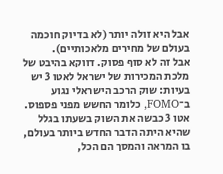אבל היא זולה יותר (לא בדיוק חוכמה בעולם של מחירים מלאכותיים).
אבל זה לא סוף פסוק. דווקא בהיבט של מלכת המכירות של ישראל לאטו 3 יש בעיות: שוק הרכב הישראלי נגוע ב־FOMO, כלומר החשש מפני פספוס. אטו 3 כבשה את השוק בשעתו בגלל שהיא היתה הדבר החדש ביותר בעולם, בו המראה והמסך הם הכל,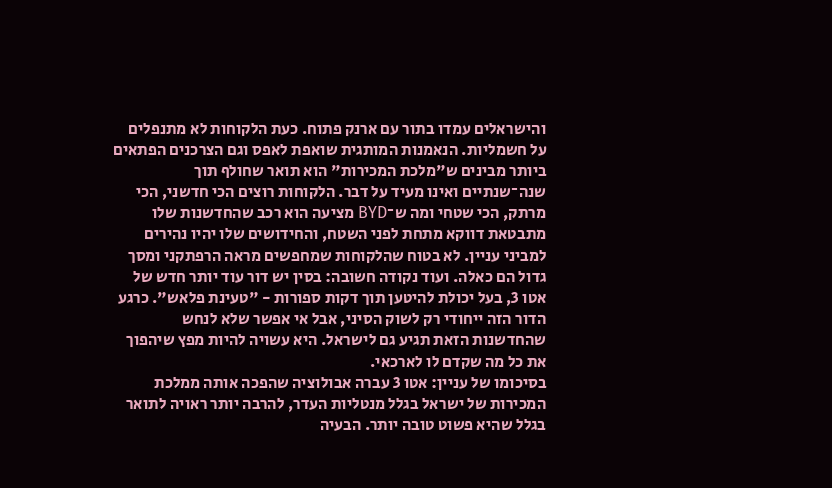והישראלים עמדו בתור עם ארנק פתוח. כעת הלקוחות לא מתנפלים על חשמליות. הנאמנות המותגית שואפת לאפס וגם הצרכנים הפתאים ביותר מבינים ש"מלכת המכירות" הוא תואר שחולף תוך שנה־שנתיים ואינו מעיד על דבר. הלקוחות רוצים הכי חדשני, הכי מרתק, הכי שטחי ומה ש־BYD מציעה הוא רכב שהחדשנות שלו מתבטאת דווקא מתחת לפני השטח, והחידושים שלו יהיו נהירים למביני עניין. לא בטוח שהלקוחות שמחפשים מראה הרפתקני ומסך גדול הם כאלה. ועוד נקודה חשובה: בסין יש דור עוד יותר חדש של אטו 3, בעל יכולת להיטען תוך דקות ספורות - "טעינת פלאש". כרגע הדור הזה ייחודי רק לשוק הסיני, אבל אי אפשר שלא לנחש שהחדשנות הזאת תגיע גם לישראל. היא עשויה להיות מפץ שיהפוך את כל מה שקדם לו לארכאי.
בסיכומו של עניין: אטו 3 עברה אבולוציה שהפכה אותה ממלכת המכירות של ישראל בגלל מנטליות העדר, להרבה יותר ראויה לתואר בגלל שהיא פשוט טובה יותר. הבעיה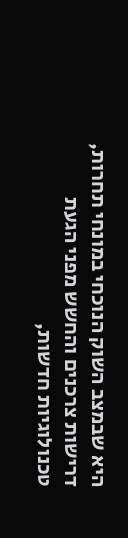היא שבמצב השוק הנוכחי במונחי תחרות, דרישות צרכנים והחשש מפני הגעת טכנולוגיות חדשות,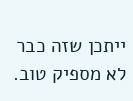ייתכן שזה כבר לא מספיק טוב.